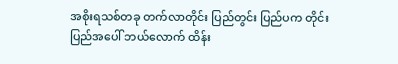အစိုးရသစ်တခု တက်လာတိုင်း ပြည်တွင်း ပြည်ပက တိုင်းပြည်အပေါ် ဘယ်လောက် ထိန်း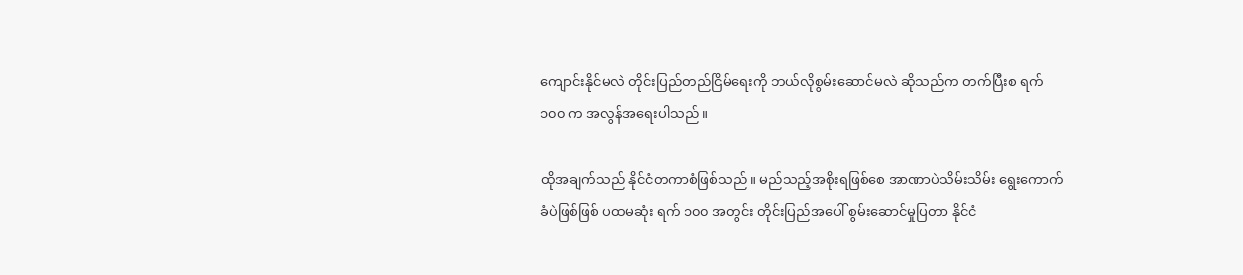ကျောင်းနိုင်မလဲ တိုင်းပြည်တည်ငြိမ်ရေးကို ဘယ်လိုစွမ်းဆောင်မလဲ ဆိုသည်က တက်ပြီးစ ရက် ၁၀၀ က အလွန်အရေးပါသည်။

ထိုအချက်သည် နိုင်ငံတကာစံဖြစ်သည်။ မည်သည့်အစိုးရဖြစ်စေ အာဏာပဲသိမ်းသိမ်း ရွေးကောက်ခံပဲဖြစ်ဖြစ် ပထမဆုံး ရက် ၁၀၀ အတွင်း တိုင်းပြည်အပေါ် စွမ်းဆောင်မှုပြတာ နိုင်ငံ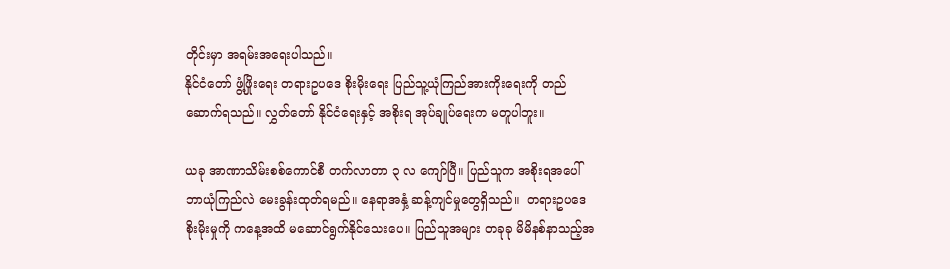တိုင်းမှာ အရမ်းအရေးပါသည်။
နိုင်ငံတော် ဖွံ့ဖြိုးရေး တရားဥပဒေ စိုးမိုးရေး ပြည်သူ့ယုံကြည်အားကိုးရေးကို တည်ဆောက်ရသည်။ လွှတ်တော် နိုင်ငံရေးနှင့် အစိုးရ အုပ်ချုပ်ရေးက မတူပါဘူး။

ယခု အာဏာသိမ်းစစ်ကောင်စီ တက်လာတာ ၃ လ ကျော်ပြီ။ ပြည်သူက အစိုးရအပေါ် ဘာယုံကြည်လဲ မေးခွန်းထုတ်ရမည်။ နေရာအနှံ့ ဆန့်ကျင်မှုတွေရှိသည်။  တရားဥပဒေ စိုးမိုးမှုကို ကနေ့အထိ မဆောင်ရွက်နိုင်သေးပေ။ ပြည်သူအများ တခုခု မိမိနစ်နာသည့်အ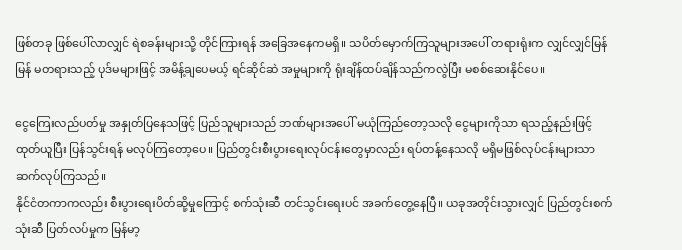ဖြစ်တခု ဖြစ်ပေါ်လာလျှင် ရဲစခန်းများသို့ တိုင်ကြားရန် အခြေအနေကမရှိ။ သပိတ်မှောက်ကြသူများအပေါ် တရားရုံးက လျှင်လျှင်မြန်မြန် မတရားသည့် ပုဒ်မများဖြင့် အမိန့်ချပေမယ့် ရင်ဆိုင်ဆဲ အမှုများကို ရုံးချိန်ထပ်ချိန်သည်ကလွဲပြီး မစစ်ဆေးနိုင်ပေ။

ငွေကြေးလည်ပတ်မှု အနှုတ်ပြနေသဖြင့် ပြည်သူများသည် ဘဏ်များအပေါ် မယုံကြည်တော့သလို ငွေများကိုသာ ရသည့်နည်းဖြင့် ထုတ်ယူပြီး ပြန်သွင်းရန် မလုပ်ကြတော့ပေ။ ပြည်တွင်းစီးပွားရေးလုပ်ငန်းတွေမှာလည်း ရပ်တန့်နေသလို မရှိမဖြစ်လုပ်ငန်းများသာ ဆက်လုပ်ကြသည်။
နိုင်ငံတကာကလည်း စီးပွားရေးပိတ်ဆို့မှုကြောင့် စက်သုံးဆီ တင်သွင်းရေးပင် အခက်တွေ့နေပြီ။ ယခုအတိုင်းသွားလျှင် ပြည်တွင်းစက်သုံးဆီ ပြတ်လပ်မှုက မြန်မာ့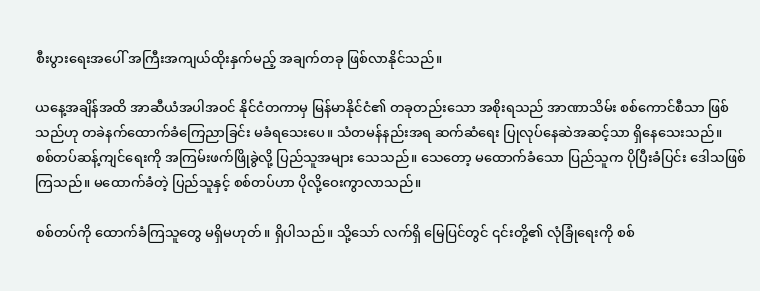စီးပွားရေးအပေါ် အကြီးအကျယ်ထိုးနှက်မည့် အချက်တခု ဖြစ်လာနိုင်သည်။

ယနေ့အချိန်အထိ အာဆီယံအပါအဝင် နိုင်ငံတကာမှ မြန်မာနိုင်ငံ၏ တခုတည်းသော အစိုးရသည် အာဏာသိမ်း စစ်ကောင်စီသာ ဖြစ်သည်ဟု တခဲနက်ထောက်ခံကြေညာခြင်း မခံရသေးပေ။ သံတမန်နည်းအရ ဆက်ဆံရေး ပြုလုပ်နေဆဲအဆင့်သာ ရှိနေသေးသည်။
စစ်တပ်ဆန့်ကျင်ရေးကို အကြမ်းဖက်ဖြိုခွဲလို့ ပြည်သူအများ သေသည်။ သေတော့ မထောက်ခံသော ပြည်သူက ပိုပြီးခံပြင်း ဒေါသဖြစ်ကြသည်။ မထောက်ခံတဲ့ ပြည်သူနှင့် စစ်တပ်ဟာ ပိုလို့ဝေးကွာလာသည်။

စစ်တပ်ကို ထောက်ခံကြသူတွေ မရှိမဟုတ်။ ရှိပါသည်။ သို့သော် လက်ရှိ မြေပြင်တွင် ၎င်းတို့၏ လုံခြုံရေးကို စစ်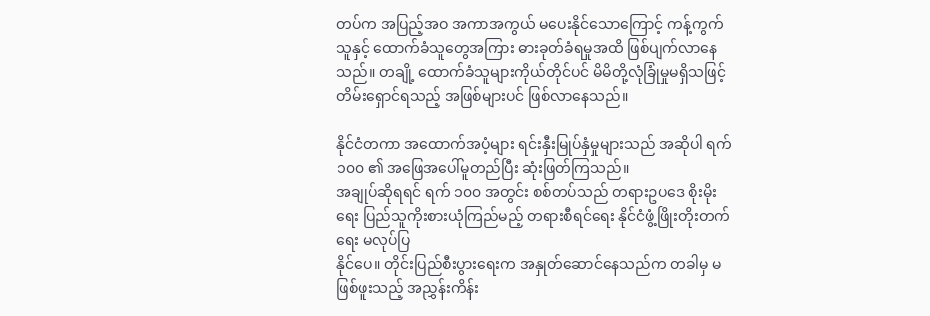တပ်က အပြည့်အဝ အကာအကွယ် မပေးနိုင်သောကြောင့် ကန့်ကွက်သူနှင့် ထောက်ခံသူတွေအကြား ဓားခုတ်ခံရမှုအထိ ဖြစ်ပျက်လာနေသည်။ တချို့ ထောက်ခံသူများကိုယ်တိုင်ပင် မိမိတို့လုံခြုံမှုမရှိသဖြင့် တိမ်းရှောင်ရသည့် အဖြစ်များပင် ဖြစ်လာနေသည်။

နိုင်ငံတကာ အထောက်အပံ့များ ရင်းနှီးမြုပ်နှံမှုများသည် အဆိုပါ ရက် ၁၀၀ ၏ အဖြေအပေါ်မူတည်ပြီး ဆုံးဖြတ်ကြသည်။
အချုပ်ဆိုရရင် ရက် ၁၀၀ အတွင်း စစ်တပ်သည် တရားဥပဒေ စိုးမိုးရေး ပြည်သူကိုးစားယုံကြည်မည့် တရားစီရင်ရေး နိုင်ငံဖွံ့ဖြိုးတိုးတက်ရေး မလုပ်ပြ
နိုင်ပေ။ တိုင်းပြည်စီးပွားရေးက အနှုတ်ဆောင်နေသည်က တခါမှ မဖြစ်ဖူးသည့် အညွှန်းကိန်း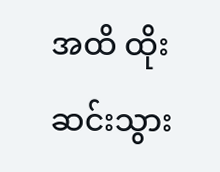အထိ ထိုးဆင်းသွား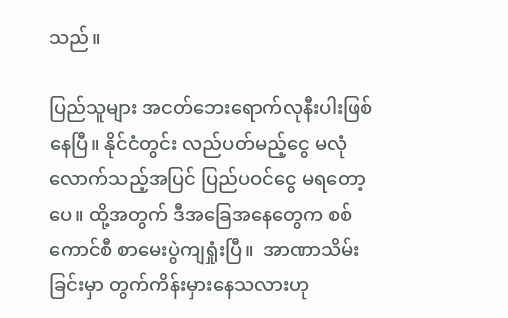သည်။

ပြည်သူများ အငတ်ဘေးရောက်လုနီးပါးဖြစ်နေပြီ။ နိုင်ငံတွင်း လည်ပတ်မည့်ငွေ မလုံလောက်သည့်အပြင် ပြည်ပဝင်ငွေ မရတော့ပေ။ ထို့အတွက် ဒီအခြေအနေတွေက စစ်ကောင်စီ စာမေးပွဲကျရှုံးပြီ။  အာဏာသိမ်းခြင်းမှာ တွက်ကိန်းမှားနေသလားဟု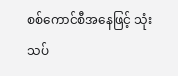စစ်ကောင်စီအနေဖြင့် သုံးသပ်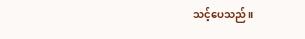သင့်ပေသည်။